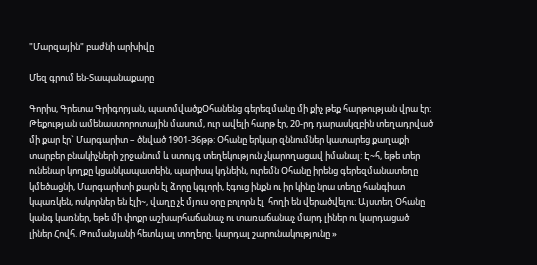"Մարզային" բաժնի արխիվը

Մեզ գրում են-Տապանաքարը

Գորիս, Գրետա Գրիգորյան, պատմվածքՕհանենց գերեզմանը մի քիչ թեք հարթության վրա էր: Թեքության ամենաստորոտային մասում, ուր ավելի հարթ էր, 20-րդ դարասկզբին տեղադրված մի քար էր` Մարգարիտ – ծնված 1901-36թթ: Օհանը երկար զննումներ կատարեց քաղաքի տարբեր բնակիչների շրջանում և ստույգ տեղեկություն չկարողացավ իմանալ: Է~հ, եթե տեր ունենար կողքը կցանկապատեին, պարիսպ կդնեին, ուրեմն Օհանը իրենց գերեզմանատեղը կմեծացնի, Մարգարիտի քարն էլ ձորը կգլորի, էգուց ինքն ու իր կինը նրա տեղը հանգիստ կպառկեն, ոսկորներ են էլի~, վաղը չէ մյուս օրը բոլորն էլ  հողի են վերածվելու: Այստեղ Օհանը կանգ կառներ, եթե մի փոքր աշխարհաճանաչ ու տառաճանաչ մարդ լիներ ու կարդացած լիներ Հովհ. Թումանյանի հետևյալ տողերը. կարդալ շարունակությունը »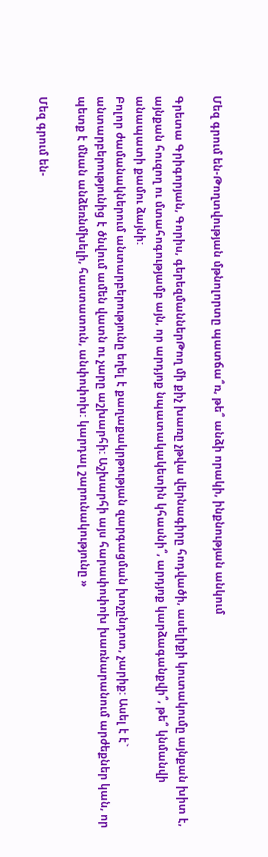Մեզ գրում են-Թողտվության մթնոլորտը պատճա՞ռ, թե՞ անձի որակի, ինքնության անկում

Գրետա Գրիգորյան, Գորիս, գերեզմաններԹող մի քիչ խառը չթվա վերնագիրը հոդվածի, ասելիքի կուտակումը այնքան խիտ է, այնքան հուզող ու մտահոգությամբ այն, որ արդյոք նպատակակետին կհասնի՞, արդյոք կարձագանքվի՞, թե՞ կնմանվի անապատի քամու ձայնի:
Բոլոր ժամանակներում անտարբերությունը եղել է քաղաքակրթության զարգացման խոչընդոտ, չարիք: Ասել է է` անտարբերությունից է ծնվում ամեն վատն ու չարը աշխարհի: Աշխարհի այս հարափոփոխ խառնարանում արժեքներ կան, որ պետք է մնան անձեռնմխելի, հաստատուն, անփոփոխ: կարդալ շարունակությունը »

Մեզ գրում են-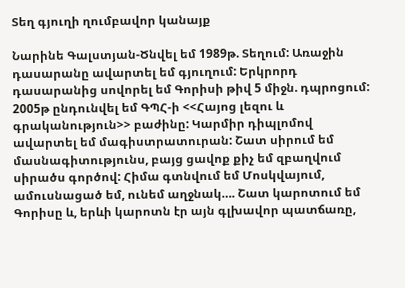Տեղ գյուղի ղումբավոր կանայք

Նարինե Գալստյան-Ծնվել եմ 1989թ. Տեղում: Առաջին դասարանը ավարտել եմ գյուղում: Երկրորդ դասարանից սովորել եմ Գորիսի թիվ 5 միջն. դպրոցում: 2005թ ընդունվել եմ ԳՊՀ-ի <<Հայոց լեզու և գրականություն>> բաժինը: Կարմիր դիպլոմով ավարտել եմ մագիստրատուրան: Շատ սիրում եմ մասնագիտությունս, բայց ցավոք քիչ եմ զբաղվում սիրածս գործով: Հիմա գտնվում եմ Մոսկվայում, ամուսնացած եմ, ունեմ աղջնակ…. Շատ կարոտում եմ Գորիսը և, երևի կարոտն էր այն գլխավոր պատճառը,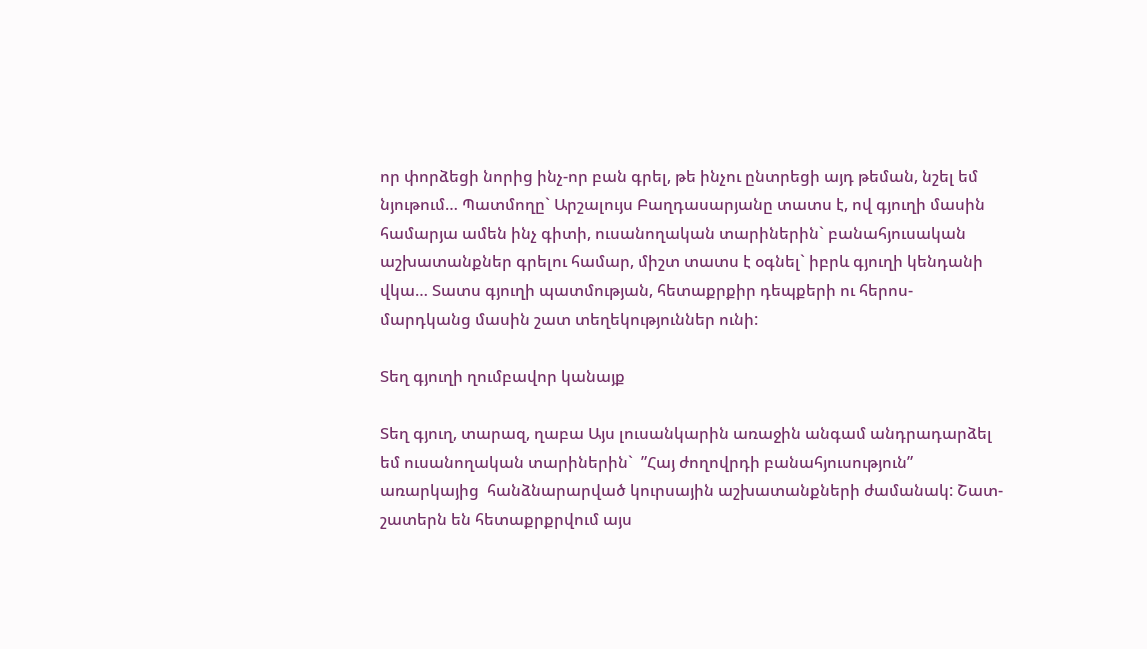որ փորձեցի նորից ինչ-որ բան գրել, թե ինչու ընտրեցի այդ թեման, նշել եմ նյութում… Պատմողը` Արշալույս Բաղդասարյանը տատս է, ով գյուղի մասին համարյա ամեն ինչ գիտի, ուսանողական տարիներին` բանահյուսական աշխատանքներ գրելու համար, միշտ տատս է օգնել` իբրև գյուղի կենդանի վկա… Տատս գյուղի պատմության, հետաքրքիր դեպքերի ու հերոս-մարդկանց մասին շատ տեղեկություններ ունի:

Տեղ գյուղի ղումբավոր կանայք

Տեղ գյուղ, տարազ, ղաբա Այս լուսանկարին առաջին անգամ անդրադարձել եմ ուսանողական տարիներին`  ”Հայ ժողովրդի բանահյուսություն” առարկայից  հանձնարարված կուրսային աշխատանքների ժամանակ: Շատ-շատերն են հետաքրքրվում այս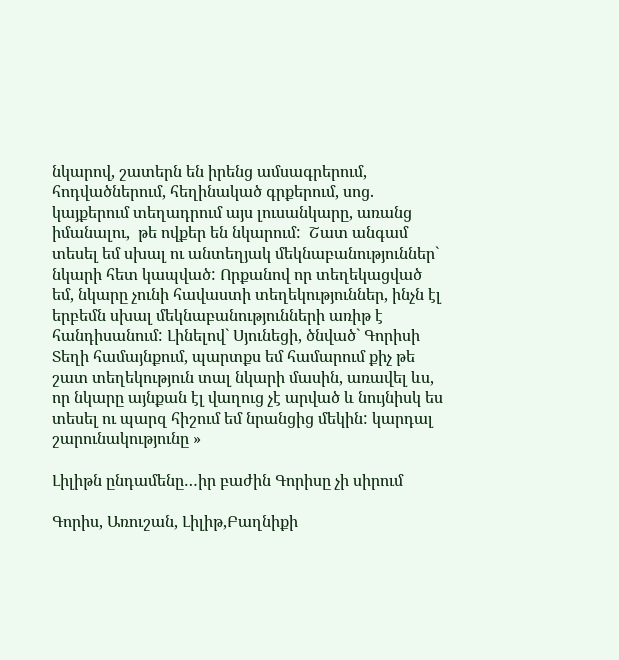նկարով, շատերն են իրենց ամսագրերում, հոդվածներում, հեղինակած գրքերում, սոց. կայքերում տեղադրում այս լուսանկարը, առանց իմանալու,  թե ովքեր են նկարում:  Շատ անգամ տեսել եմ սխալ ու անտեղյակ մեկնաբանություններ` նկարի հետ կապված: Որքանով որ տեղեկացված եմ, նկարը չունի հավաստի տեղեկություններ, ինչն էլ երբեմն սխալ մեկնաբանությունների առիթ է հանդիսանում: Լինելով` Սյունեցի, ծնված` Գորիսի Տեղի համայնքում, պարտքս եմ համարում քիչ թե շատ տեղեկություն տալ նկարի մասին, առավել ևս, որ նկարը այնքան էլ վաղուց չէ արված և նույնիսկ ես տեսել ու պարզ հիշում եմ նրանցից մեկին: կարդալ շարունակությունը »

Լիլիթն ընդամենը…իր բաժին Գորիսը չի սիրում

Գորիս, Առուշան, Լիլիթ,Բաղնիքի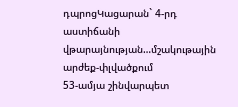դպրոցԿացարան` 4-րդ աստիճանի վթարայնության…մշակութային արժեք-փլվածքում
53-ամյա շինվարպետ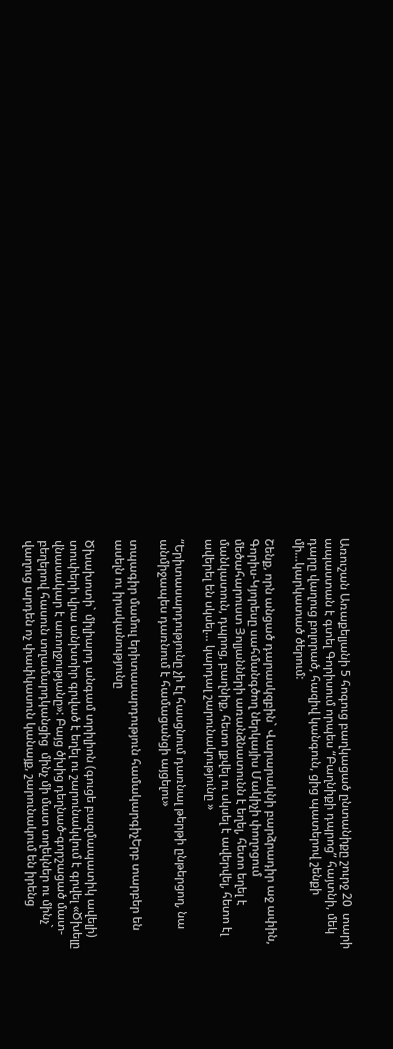Առուշան Առաքելյանի 5 հոգուց բաղկացած ընտանիքը շուրջ 20  տարի ապաստան է գտել Գորիսում որպես “Բաղնիքի դպրոց” հայտնի, մեկ դարը վաղուց բոլորած, հազիվ կանգուն, ցից պատերով շենքի մի…կարկատած ծերում:

Շենք, որն անցած դարասկզբին` Վարարակնի բարձրադիր աջ ափին, Գորիս-Կյորեսը սահմանգծող ներկայիս Մակիչի փողոցում  մեծահարուստ Յոլյանների առանձնատունն է եղել, հետո եղել է մանկատուն, դպրոց, բաղնիք, հետո լքվել ու սկսել է ավերվել, հետո էլ ավերել են սկսել… կարդալ շարունակությունը »

“Երիտասարդությունը չի էլ հասցնում դառնալ թերթի ընթերցող, նա անմիջապես դառնում է համացանցի այցելու»

տպագիր մամուլ երիտասարդություն համակարգիչԵրբ տարբեր են ասելն ու իրականությունը

Ծխախոտի` միլիարդ անգամ տրիլիոն (գուցե բազմապատիկ ավելի) տուփերի վրա անխտիր գրված է եղել ու շարունակվում է գրվել «Ծխելը վնասակար է առողջությանը»: Բայց ծխից դեղնած-գորշացած մատ-բեղերով հասուն տղամարդկանցից  մինչ մի մատ տղեկներ ու մինչ` վաղուց արդեն ոչ փափկասուն կանայք, շարունակում են իրենց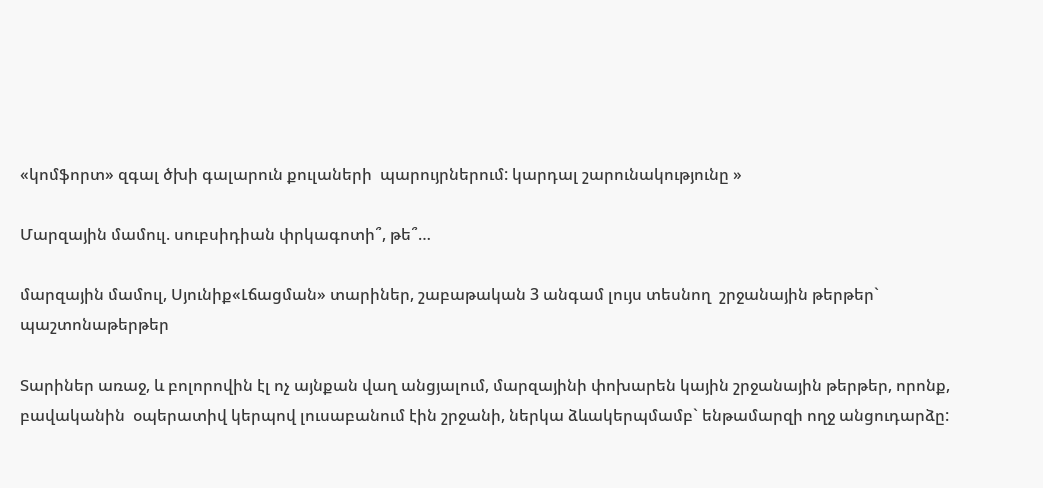«կոմֆորտ» զգալ ծխի գալարուն քուլաների  պարույրներում: կարդալ շարունակությունը »

Մարզային մամուլ. սուբսիդիան փրկագոտի՞, թե՞…

մարզային մամուլ, Սյունիք«Լճացման» տարիներ, շաբաթական 3 անգամ լույս տեսնող  շրջանային թերթեր` պաշտոնաթերթեր

Տարիներ առաջ, և բոլորովին էլ ոչ այնքան վաղ անցյալում, մարզայինի փոխարեն կային շրջանային թերթեր, որոնք, բավականին  օպերատիվ կերպով լուսաբանում էին շրջանի, ներկա ձևակերպմամբ` ենթամարզի ողջ անցուդարձը: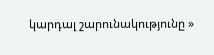կարդալ շարունակությունը »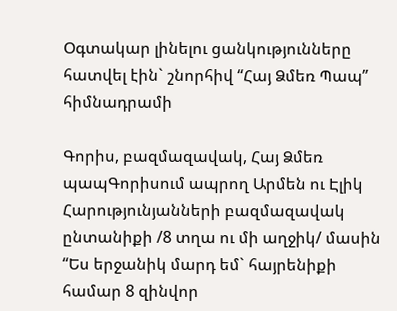Օգտակար լինելու ցանկությունները հատվել էին` շնորհիվ “Հայ Ձմեռ Պապ” հիմնադրամի

Գորիս, բազմազավակ, Հայ Ձմեռ պապԳորիսում ապրող Արմեն ու Էլիկ Հարությունյանների բազմազավակ ընտանիքի /8 տղա ու մի աղջիկ/ մասին “Ես երջանիկ մարդ եմ` հայրենիքի համար 8 զինվոր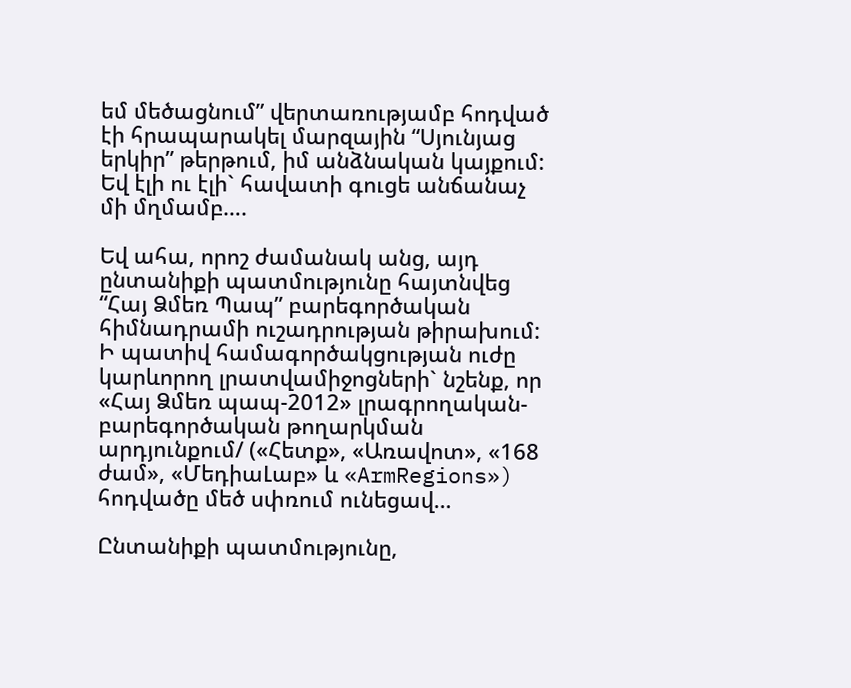եմ մեծացնում” վերտառությամբ հոդված էի հրապարակել մարզային “Սյունյաց երկիր” թերթում, իմ անձնական կայքում: Եվ էլի ու էլի` հավատի գուցե անճանաչ մի մղմամբ….

Եվ ահա, որոշ ժամանակ անց, այդ ընտանիքի պատմությունը հայտնվեց “Հայ Ձմեռ Պապ” բարեգործական հիմնադրամի ուշադրության թիրախում: Ի պատիվ համագործակցության ուժը կարևորող լրատվամիջոցների` նշենք, որ «Հայ Ձմեռ պապ-2012» լրագրողական-բարեգործական թողարկման արդյունքում/ («Հետք», «Առավոտ», «168 ժամ», «ՄեդիաԼաբ» և «ArmRegions») հոդվածը մեծ սփռում ունեցավ…

Ընտանիքի պատմությունը,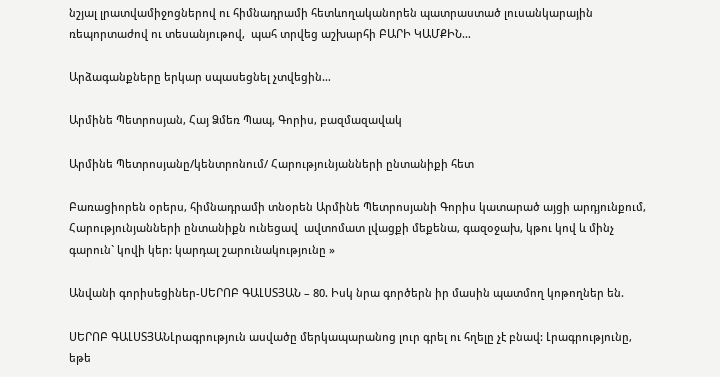նշյալ լրատվամիջոցներով ու հիմնադրամի հետևողականորեն պատրաստած լուսանկարային ռեպորտաժով ու տեսանյութով,  պահ տրվեց աշխարհի ԲԱՐԻ ԿԱՄՔԻՆ…

Արձագանքները երկար սպասեցնել չտվեցին…

Արմինե Պետրոսյան, Հայ Ձմեռ Պապ, Գորիս, բազմազավակ

Արմինե Պետրոսյանը/կենտրոնում/ Հարությունյանների ընտանիքի հետ

Բառացիորեն օրերս, հիմնադրամի տնօրեն Արմինե Պետրոսյանի Գորիս կատարած այցի արդյունքում, Հարությունյանների ընտանիքն ունեցավ  ավտոմատ լվացքի մեքենա, գազօջախ, կթու կով և մինչ գարուն` կովի կեր: կարդալ շարունակությունը »

Անվանի գորիսեցիներ-ՍԵՐՈԲ ԳԱԼՍՏՅԱՆ – 80. Իսկ նրա գործերն իր մասին պատմող կոթողներ են.

ՍԵՐՈԲ ԳԱԼՍՏՅԱՆԼրագրություն ասվածը մերկապարանոց լուր գրել ու հղելը չէ բնավ: Լրագրությունը, եթե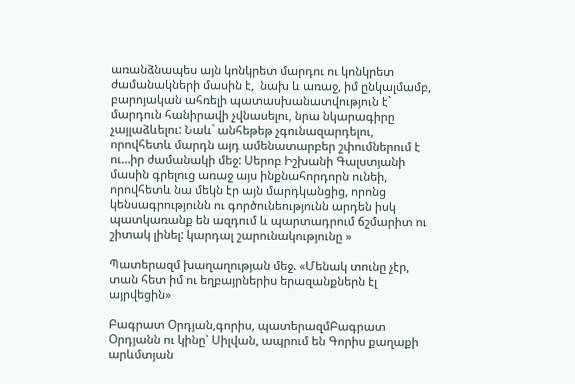առանձնապես այն կոնկրետ մարդու ու կոնկրետ ժամանակների մասին է,  նախ և առաջ, իմ ընկալմամբ,  բարոյական ահռելի պատասխանատվություն է` մարդուն հանիրավի չվնասելու, նրա նկարագիրը չայլաձևելու: Նաև` անհեթեթ չգունազարդելու, որովհետև մարդն այդ ամենատարբեր շփումներում է ու…իր ժամանակի մեջ: Սերոբ Իշխանի Գալստյանի մասին գրելուց առաջ այս ինքնահորդորն ունեի, որովհետև նա մեկն էր այն մարդկանցից, որոնց կենսագրությունն ու գործունեությունն արդեն իսկ պատկառանք են ազդում և պարտադրում ճշմարիտ ու շիտակ լինել: կարդալ շարունակությունը »

Պատերազմ խաղաղության մեջ. «Մենակ տունը չէր, տան հետ իմ ու եղբայրներիս երազանքներն էլ այրվեցին»

Բագրատ Օրդյան,գորիս, պատերազմԲագրատ Օրդյանն ու կինը՝ Սիլվան, ապրում են Գորիս քաղաքի արևմտյան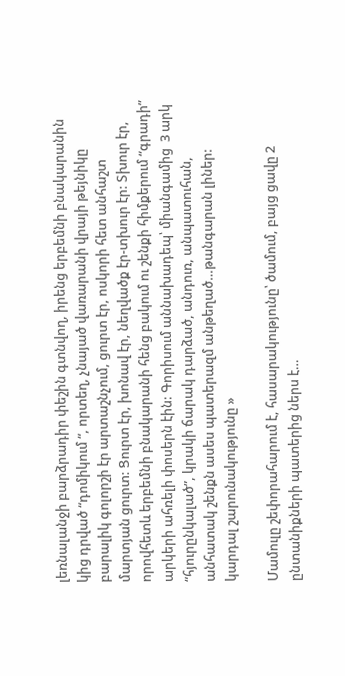լեռնալանջի բարձրադիր փեշին գտնվող, իրենց երբեմնի բնակարանին կից դրված “դոմիկում “, որտեղ, չնայած վառարանի վրայի թեյնիկը բարալիկ գոլորշի էր արտաշնչում, ցուրտ էր, ոսկորի հետ անհաշտ մարտյան ցուրտ: Ցուրտ էր, խոնավ էր, նեղվածք էր-տխուր էր: Տխուր էր, որովհետև երբեմնի բնակարանի հենց բակում ու շենքի հիմքերում “գրադի” արկերի ահռելի փոսերն էին: Գորիսում աննախադեպ՝ միանգամից  3 արկ “հյուրընկալած”, կրակի ճարակ դարձած, անդուռ, անպատուհան, անհատակ շենքն ասես պատերազմ անթեղած…թանգարան լիներ: կարդալ շարունակությունը »

Մամուլը շեփորահարում է, հասարակությունը՝ ծամում, բայց ցավը 2 ընտանիքների պատերից ներս է…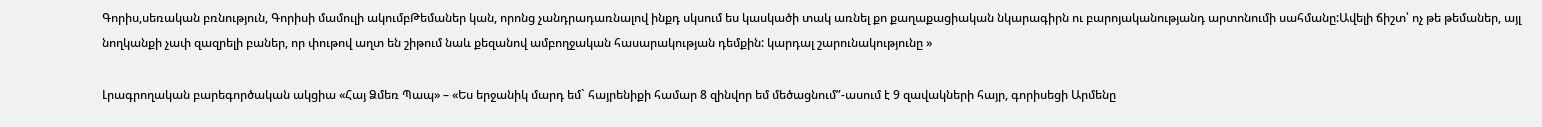Գորիս,սեռական բռնություն, Գորիսի մամուլի ակումբԹեմաներ կան, որոնց չանդրադառնալով ինքդ սկսում ես կասկածի տակ առնել քո քաղաքացիական նկարագիրն ու բարոյականությանդ արտոնումի սահմանը:Ավելի ճիշտ՝ ոչ թե թեմաներ, այլ նողկանքի չափ զազրելի բաներ, որ փութով աղտ են շիթում նաև քեզանով ամբողջական հասարակության դեմքին: կարդալ շարունակությունը »

Լրագրողական բարեգործական ակցիա «Հայ Ձմեռ Պապ» – «Ես երջանիկ մարդ եմ` հայրենիքի համար 8 զինվոր եմ մեծացնում”-ասում է 9 զավակների հայր, գորիսեցի Արմենը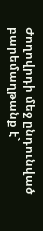Ժողովրդի մեջ ընդունված բարեմաղթանք է`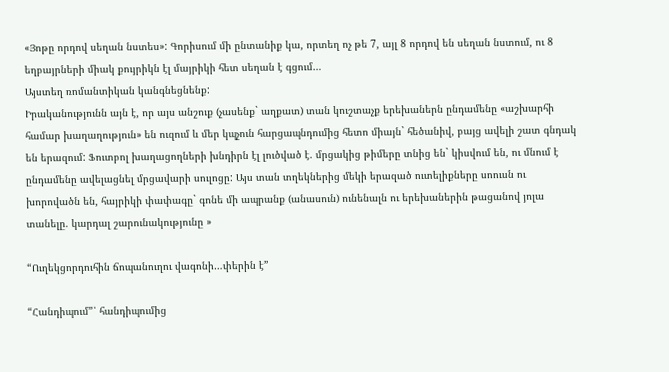«Յոթը որդով սեղան նստես»: Գորիսում մի ընտանիք կա, որտեղ ոչ թե 7, այլ 8 որդով են սեղան նստում, ու 8 եղբայրների միակ քույրիկն էլ մայրիկի հետ սեղան է գցում…
Այստեղ ռոմանտիկան կանգնեցնենք:
Իրականությունն այն է, որ այս անշուք (չասենք` աղքատ) տան կուշտաչք երեխաներն ընդամենը «աշխարհի համար խաղաղություն» են ուզում և մեր կպչուն հարցապնդումից հետո միայն` հեծանիվ, բայց ավելի շատ գնդակ են երազում: Ֆուտբոլ խաղացողների խնդիրն էլ լուծված է. մրցակից թիմերը տնից են` կիսվում են, ու մնում է ընդամենը ավելացնել մրցավարի սուլոցը: Այս տան տղեկներից մեկի երազած ուտելիքները սոուսն ու խորովածն են, հայրիկի փափագը` գոնե մի ապրանք (անասուն) ունենալն ու երեխաներին թացանով յոլա տանելը. կարդալ շարունակությունը »

“Ուղեկցորդուհին ճոպանուղու վագոնի…փերին է”

“Հանդիպում”՝ հանդիպումից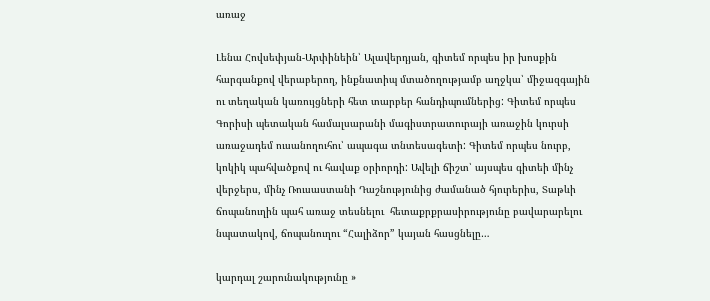առաջ

Լենա Հովսեփյան-Արփինեին՝ Ալավերդյան, գիտեմ որպես իր խոսքին հարգանքով վերաբերող, ինքնատիպ մտածողությամբ աղջկա՝ միջազգային ու տեղական կառույցների հետ տարբեր հանդիպումներից: Գիտեմ որպես Գորիսի պետական համալսարանի մագիստրատուրայի առաջին կուրսի առաջադեմ ուսանողուհու՝ ապագա տնտեսագետի: Գիտեմ որպես նուրբ, կոկիկ պահվածքով ու հավաք օրիորդի: Ավելի ճիշտ՝ այսպես գիտեի մինչ վերջերս, մինչ Ռուսաստանի Դաշնությունից ժամանած հյուրերիս, Տաթևի ճոպանուղին պահ առաջ տեսնելու  հետաքրքրասիրությունը բավարարելու նպատակով, ճոպանուղու “Հալիձոր” կայան հասցնելը…

կարդալ շարունակությունը »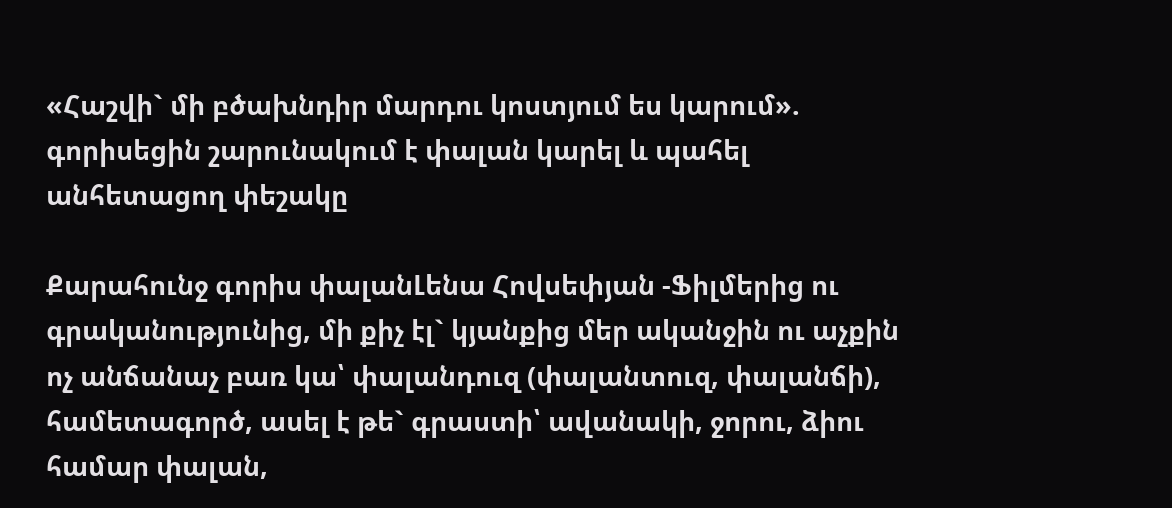«Հաշվի` մի բծախնդիր մարդու կոստյում ես կարում». գորիսեցին շարունակում է փալան կարել և պահել անհետացող փեշակը

Քարահունջ գորիս փալանԼենա Հովսեփյան -Ֆիլմերից ու գրականությունից, մի քիչ էլ` կյանքից մեր ականջին ու աչքին ոչ անճանաչ բառ կա՝ փալանդուզ (փալանտուզ, փալանճի), համետագործ, ասել է թե` գրաստի՝ ավանակի, ջորու, ձիու համար փալան,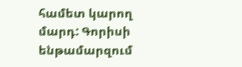համետ կարող մարդ: Գորիսի ենթամարզում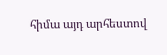հիմա այդ արհեստով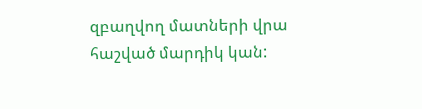զբաղվող մատների վրա հաշված մարդիկ կան: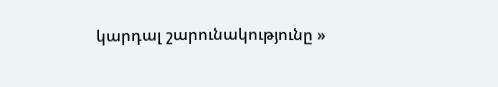կարդալ շարունակությունը »